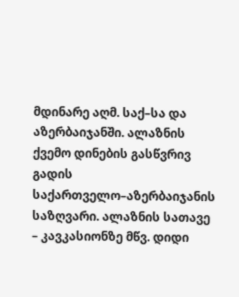მდინარე აღმ. საქ–სა და აზერბაიჯანში. ალაზნის ქვემო დინების გასწვრივ გადის საქართველო–აზერბაიჯანის საზღვარი. ალაზნის სათავე – კავკასიონზე მწვ. დიდი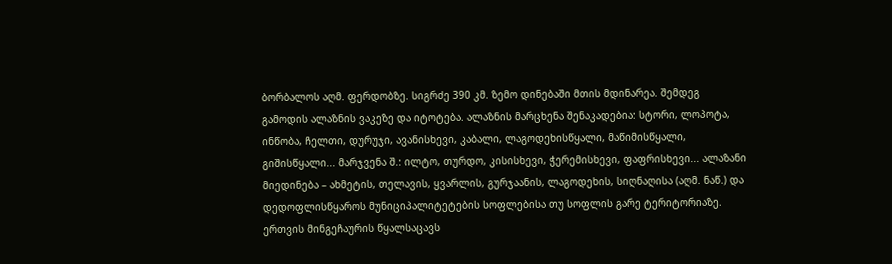ბორბალოს აღმ. ფერდობზე. სიგრძე 390 კმ. ზემო დინებაში მთის მდინარეა. შემდეგ გამოდის ალაზნის ვაკეზე და იტოტება. ალაზნის მარცხენა შენაკადებია: სტორი, ლოპოტა, ინწობა, ჩელთი, დურუჯი, ავანისხევი, კაბალი, ლაგოდეხისწყალი, მაწიმისწყალი, გიშისწყალი... მარჯვენა შ.: ილტო, თურდო, კისისხევი, ჭერემისხევი, ფაფრისხევი... ალაზანი მიედინება – ახმეტის, თელავის, ყვარლის, გურჯაანის, ლაგოდეხის, სიღნაღისა (აღმ. ნაწ.) და დედოფლისწყაროს მუნიციპალიტეტების სოფლებისა თუ სოფლის გარე ტერიტორიაზე. ერთვის მინგეჩაურის წყალსაცავს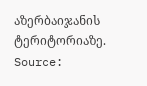აზერბაიჯანის ტერიტორიაზე.
Source: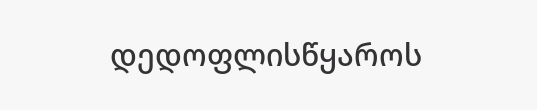დედოფლისწყაროს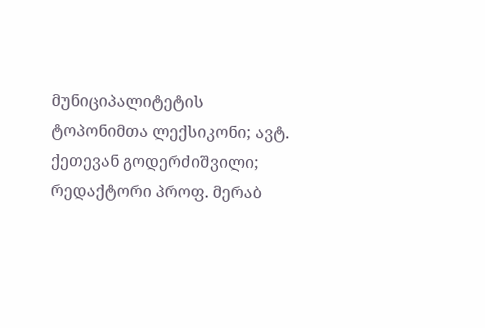მუნიციპალიტეტის ტოპონიმთა ლექსიკონი; ავტ. ქეთევან გოდერძიშვილი; რედაქტორი პროფ. მერაბ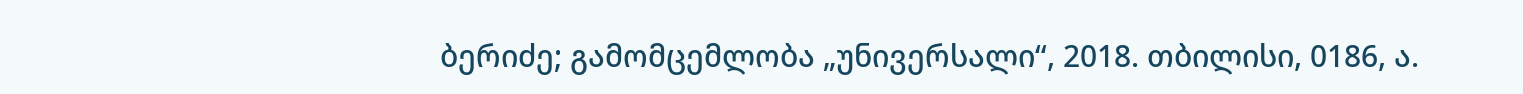ბერიძე; გამომცემლობა „უნივერსალი“, 2018. თბილისი, 0186, ა.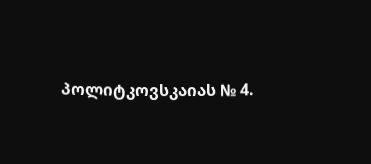პოლიტკოვსკაიას № 4.